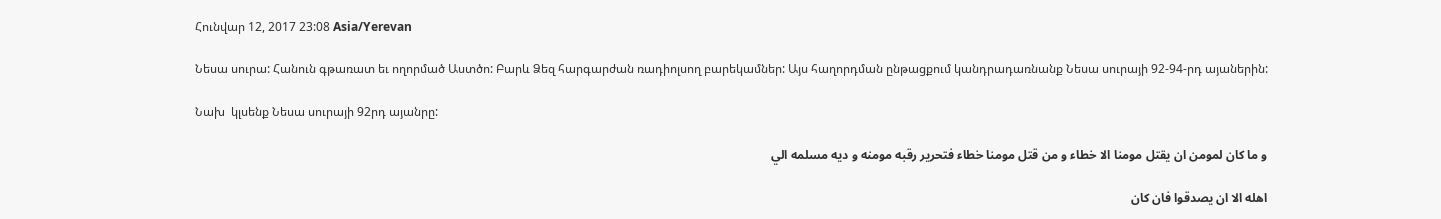Հունվար 12, 2017 23:08 Asia/Yerevan

Նեսա սուրա: Հանուն գթառատ եւ ողորմած Աստծո: Բարև Ձեզ հարգարժան ռադիոլսող բարեկամներ: Այս հաղորդման ընթացքում կանդրադառնանք Նեսա սուրայի 92-94-րդ այաներին:

Նախ  կլսենք Նեսա սուրայի 92րդ այանրը:

و ما كان لمومن ان يقتل مومنا الا خطاء و من قتل مومنا خطاء فتحرير رقبه مومنه و ديه مسلمه الي

اهله الا ان يصدقوا فان كان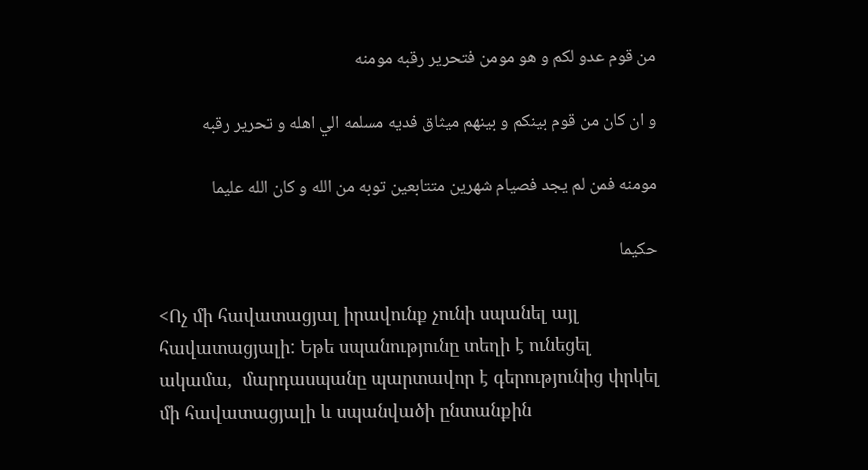من قوم عدو لكم و هو مومن فتحرير رقبه مومنه

و ان كان من قوم بينكم و بينهم ميثاق فديه مسلمه الي اهله و تحرير رقبه

مومنه فمن لم يجد فصيام شهرين متتابعين توبه من الله و كان الله عليما

حكيما

<Ոչ մի հավատացյալ իրավունք չունի սպանել այլ հավատացյալի: Եթե սպանությունը տեղի է ունեցել ակամա,  մարդասպանը պարտավոր է գերությունից փրկել մի հավատացյալի և սպանվածի ընտանքին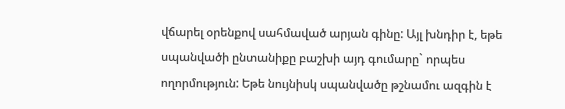վճարել օրենքով սահմաված արյան գինը: Այլ խնդիր է, եթե սպանվածի ընտանիքը բաշխի այդ գումարը` որպես ողորմություն: Եթե նույնիսկ սպանվածը թշնամու ազգին է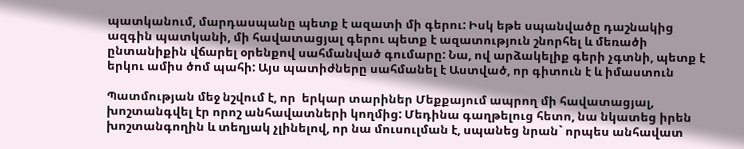պատկանում, մարդասպանը պետք է ազատի մի գերու: Իսկ եթե սպանվածը դաշնակից ազգին պատկանի, մի հավատացյալ գերու պետք է ազատություն շնորհել և մեռածի ընտանիքին վճարել օրենքով սահմանված գումարը: Նա, ով արձակելիք գերի չգտնի, պետք է երկու ամիս ծոմ պահի: Այս պատիժները սահմանել է Աստված, որ գիտուն է և իմաստուն

Պատմության մեջ նշվում է, որ  երկար տարիներ Մեքքայում ապրող մի հավատացյալ, խոշտանգվել էր որոշ անհավատների կողմից: Մեդինա գաղթելուց հետո, նա նկատեց իրեն խոշտանգողին և տեղյակ չլինելով, որ նա մուսուլման է, սպանեց նրան` որպես անհավատ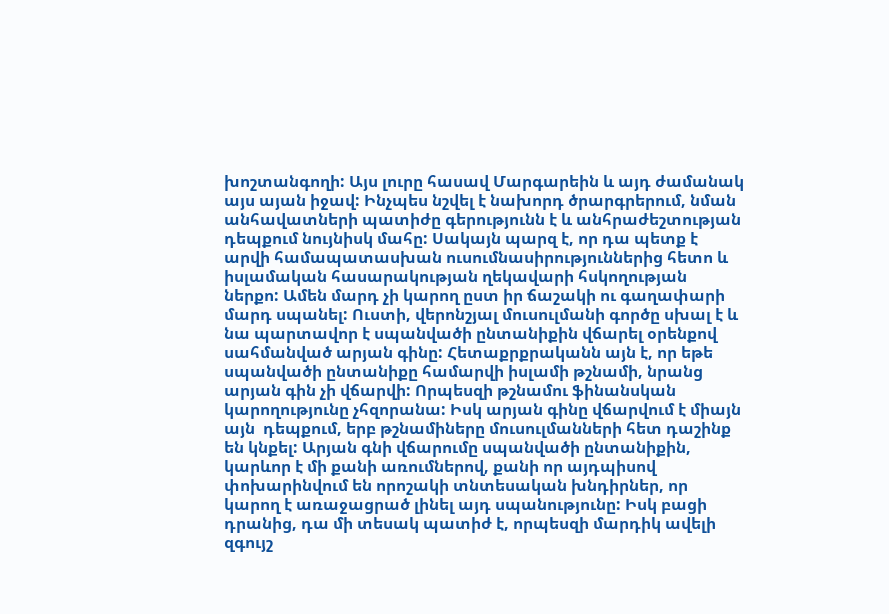խոշտանգողի: Այս լուրը հասավ Մարգարեին և այդ ժամանակ այս այան իջավ: Ինչպես նշվել է նախորդ ծրարգրերում, նման անհավատների պատիժը գերությունն է և անհրաժեշտության դեպքում նույնիսկ մահը: Սակայն պարզ է, որ դա պետք է արվի համապատասխան ուսումնասիրություններից հետո և իսլամական հասարակության ղեկավարի հսկողության ներքո: Ամեն մարդ չի կարող ըստ իր ճաշակի ու գաղափարի մարդ սպանել: Ուստի, վերոնշյալ մուսուլմանի գործը սխալ է և նա պարտավոր է սպանվածի ընտանիքին վճարել օրենքով սահմանված արյան գինը: Հետաքրքրականն այն է, որ եթե սպանվածի ընտանիքը համարվի իսլամի թշնամի, նրանց արյան գին չի վճարվի: Որպեսզի թշնամու ֆինանսկան կարողությունը չհզորանա: Իսկ արյան գինը վճարվում է միայն այն  դեպքում, երբ թշնամիները մուսուլմանների հետ դաշինք են կնքել: Արյան գնի վճարումը սպանվածի ընտանիքին,   կարևոր է մի քանի առումներով, քանի որ այդպիսով փոխարինվում են որոշակի տնտեսական խնդիրներ, որ կարող է առաջացրած լինել այդ սպանությունը: Իսկ բացի դրանից, դա մի տեսակ պատիժ է, որպեսզի մարդիկ ավելի զգույշ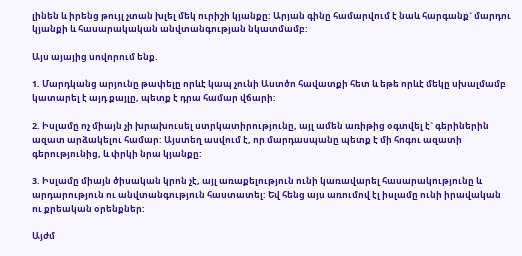լինեն և իրենց թույլ չտան խլել մեկ ուրիշի կյանքը: Արյան գինը համարվում է նաև հարգանք` մարդու կյանքի և հասարակական անվտանգության նկատմամբ:

Այս այայից սովորում ենք.

1. Մարդկանց արյունը թափելը որևէ կապ չունի Աստծո հավատքի հետ և եթե որևէ մեկը սխալմամբ կատարել է այդ քայլը, պետք է դրա համար վճարի:

2. Իսլամը ոչ միայն չի խրախուսել ստրկատիրությունը, այլ ամեն առիթից օգտվել է` գերիներին ազատ արձակելու համար: Այստեղ ասվում է, որ մարդասպանը պետք է մի հոգու ազատի գերությունից, և փրկի նրա կյանքը:

3. Իսլամը միայն ծիսական կրոն չէ, այլ առաքելություն ունի կառավարել հասարակությունը և արդարություն ու անվտանգություն հաստատել: Եվ հենց այս առումով էլ իսլամը ունի իրավական ու քրեական օրենքներ:

Այժմ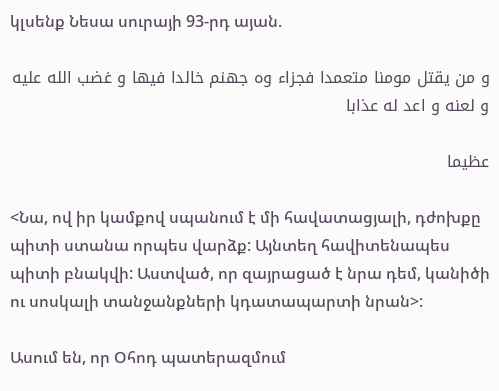կլսենք Նեսա սուրայի 93-րդ այան.

و من يقتل مومنا متعمدا فجزاء وه جهنم خالدا فيها و غضب الله عليه و لعنه و اعد له عذابا

عظيما

<Նա, ով իր կամքով սպանում է մի հավատացյալի, դժոխքը պիտի ստանա որպես վարձք: Այնտեղ հավիտենապես պիտի բնակվի: Աստված, որ զայրացած է նրա դեմ, կանիծի ու սոսկալի տանջանքների կդատապարտի նրան>:

Ասում են, որ Օհոդ պատերազմում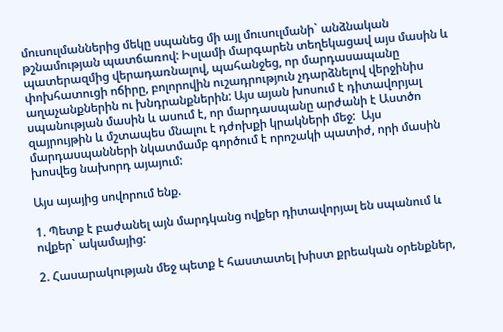մուսուլմաններից մեկը սպանեց մի այլ մուսուլմանի` անձնական թշնամության պատճառով: Իսլամի մարգարեն տեղեկացավ այս մասին և պատերազմից վերադառնալով, պահանջեց, որ մարդասապանը փոխհատուցի ոճիրը, բոլորովին ուշադրություն չդարձնելով վերջինիս աղաչանքներին ու խնդրանքներին: Այս այան խոսում է դիտավորյալ սպանության մասին և ասում է, որ մարդասպանը արժանի է Աստծո զայրույթին և մշտապես մնալու է դժոխքի կրակների մեջ:  Այս մարդասպանների նկատմամբ գործում է որոշակի պատիժ, որի մասին խոսվեց նախորդ այայում:

Այս այայից սովորում ենք.

1. Պետք է բաժանել այն մարդկանց ովքեր դիտավորյալ են սպանում և ովքեր` ակամայից:

2. Հասարակության մեջ պետք է հաստատել խիստ քրեական օրենքներ,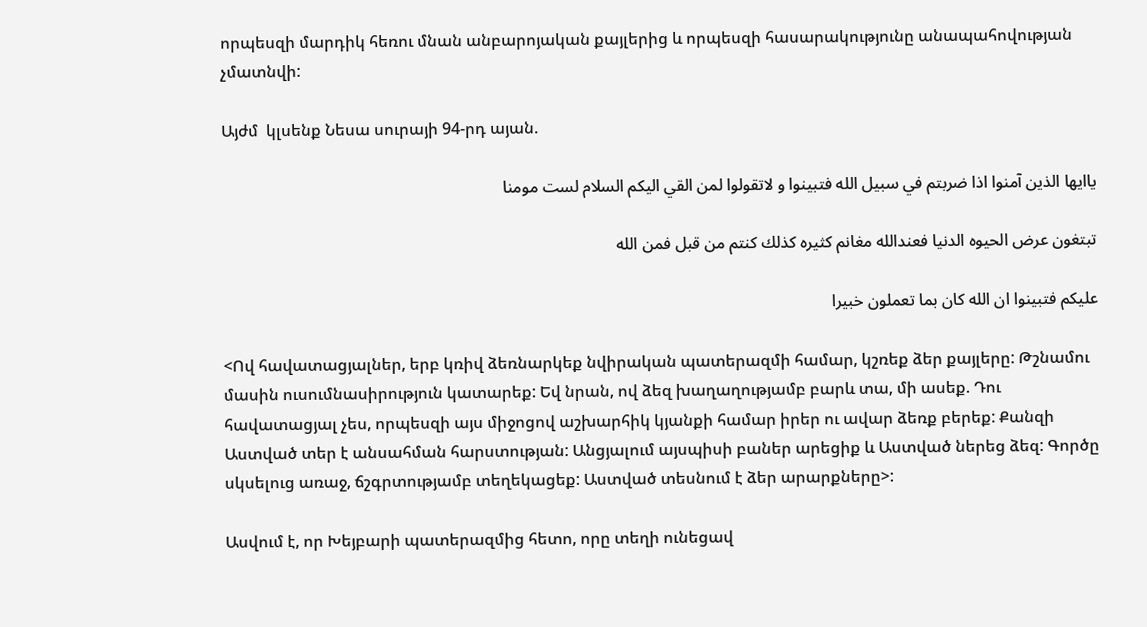որպեսզի մարդիկ հեռու մնան անբարոյական քայլերից և որպեսզի հասարակությունը անապահովության չմատնվի:

Այժմ  կլսենք Նեսա սուրայի 94-րդ այան.

ياايها الذين آمنوا اذا ضربتم في سبيل الله فتبينوا و لاتقولوا لمن القي اليكم السلام لست مومنا

تبتغون عرض الحيوه الدنيا فعندالله مغانم كثيره كذلك كنتم من قبل فمن الله

عليكم فتبينوا ان الله كان بما تعملون خبيرا

<Ով հավատացյալներ, երբ կռիվ ձեռնարկեք նվիրական պատերազմի համար, կշռեք ձեր քայլերը: Թշնամու մասին ուսումնասիրություն կատարեք: Եվ նրան, ով ձեզ խաղաղությամբ բարև տա, մի ասեք. Դու հավատացյալ չես, որպեսզի այս միջոցով աշխարհիկ կյանքի համար իրեր ու ավար ձեռք բերեք: Քանզի Աստված տեր է անսահման հարստության: Անցյալում այսպիսի բաներ արեցիք և Աստված ներեց ձեզ: Գործը սկսելուց առաջ, ճշգրտությամբ տեղեկացեք: Աստված տեսնում է ձեր արարքները>:

Ասվում է, որ Խեյբարի պատերազմից հետո, որը տեղի ունեցավ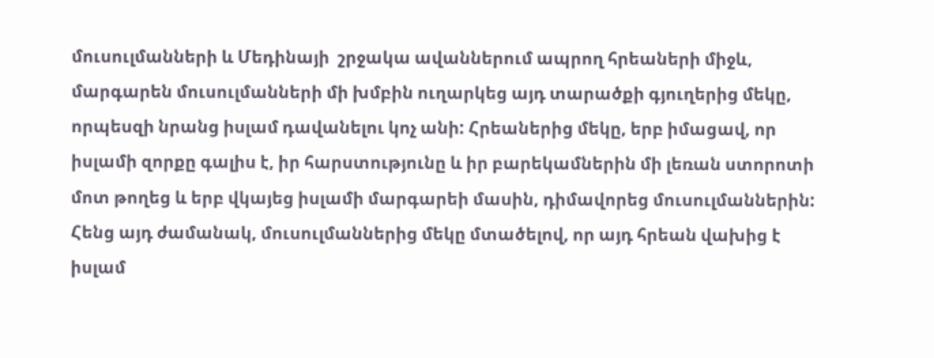մուսուլմանների և Մեդինայի  շրջակա ավաններում ապրող հրեաների միջև, մարգարեն մուսուլմանների մի խմբին ուղարկեց այդ տարածքի գյուղերից մեկը, որպեսզի նրանց իսլամ դավանելու կոչ անի: Հրեաներից մեկը, երբ իմացավ, որ իսլամի զորքը գալիս է, իր հարստությունը և իր բարեկամներին մի լեռան ստորոտի մոտ թողեց և երբ վկայեց իսլամի մարգարեի մասին, դիմավորեց մուսուլմաններին: Հենց այդ ժամանակ, մուսուլմաններից մեկը մտածելով, որ այդ հրեան վախից է իսլամ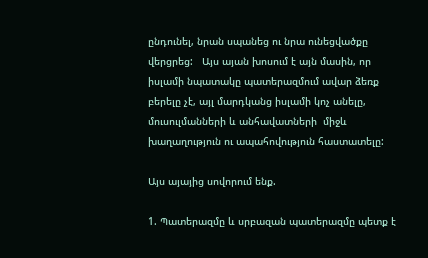ընդունել, նրան սպանեց ու նրա ունեցվածքը վերցրեց:   Այս այան խոսում է այն մասին, որ իսլամի նպատակը պատերազմում ավար ձեռք բերելը չէ, այլ մարդկանց իսլամի կոչ անելը, մուսուլմանների և անհավատների  միջև խաղաղություն ու ապահովություն հաստատելը:

Այս այայից սովորում ենք.

1. Պատերազմը և սրբազան պատերազմը պետք է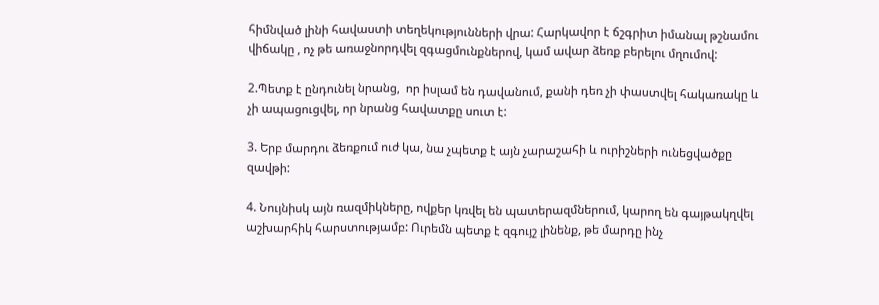հիմնված լինի հավաստի տեղեկությունների վրա: Հարկավոր է ճշգրիտ իմանալ թշնամու վիճակը , ոչ թե առաջնորդվել զգացմունքներով, կամ ավար ձեռք բերելու մղումով:

2.Պետք է ընդունել նրանց,  որ իսլամ են դավանում, քանի դեռ չի փաստվել հակառակը և չի ապացուցվել, որ նրանց հավատքը սուտ է:

3. Երբ մարդու ձեռքում ուժ կա, նա չպետք է այն չարաշահի և ուրիշների ունեցվածքը զավթի:

4. Նույնիսկ այն ռազմիկները, ովքեր կռվել են պատերազմներում, կարող են գայթակղվել աշխարհիկ հարստությամբ: Ուրեմն պետք է զգույշ լինենք, թե մարդը ինչ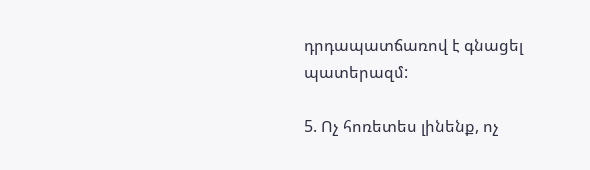դրդապատճառով է գնացել պատերազմ:

5. Ոչ հոռետես լինենք, ոչ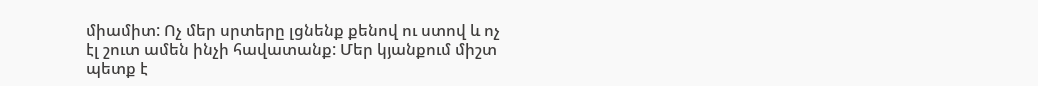միամիտ: Ոչ մեր սրտերը լցնենք քենով ու ստով և ոչ էլ շուտ ամեն ինչի հավատանք: Մեր կյանքում միշտ պետք է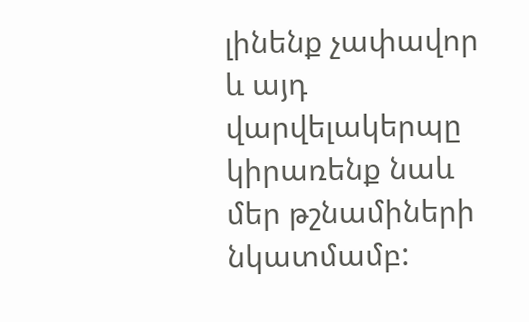լինենք չափավոր և այդ վարվելակերպը կիրառենք նաև մեր թշնամիների նկատմամբ: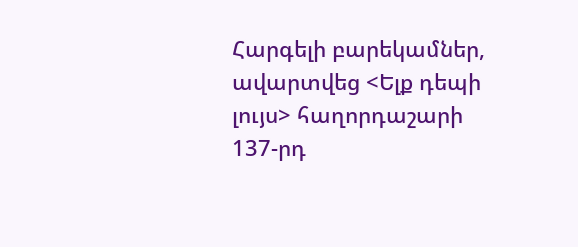Հարգելի բարեկամներ, ավարտվեց <Ելք դեպի լույս> հաղորդաշարի 137-րդ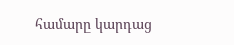համարը կարդաց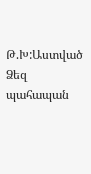Թ.Խ:Աստված Ձեզ պահապան